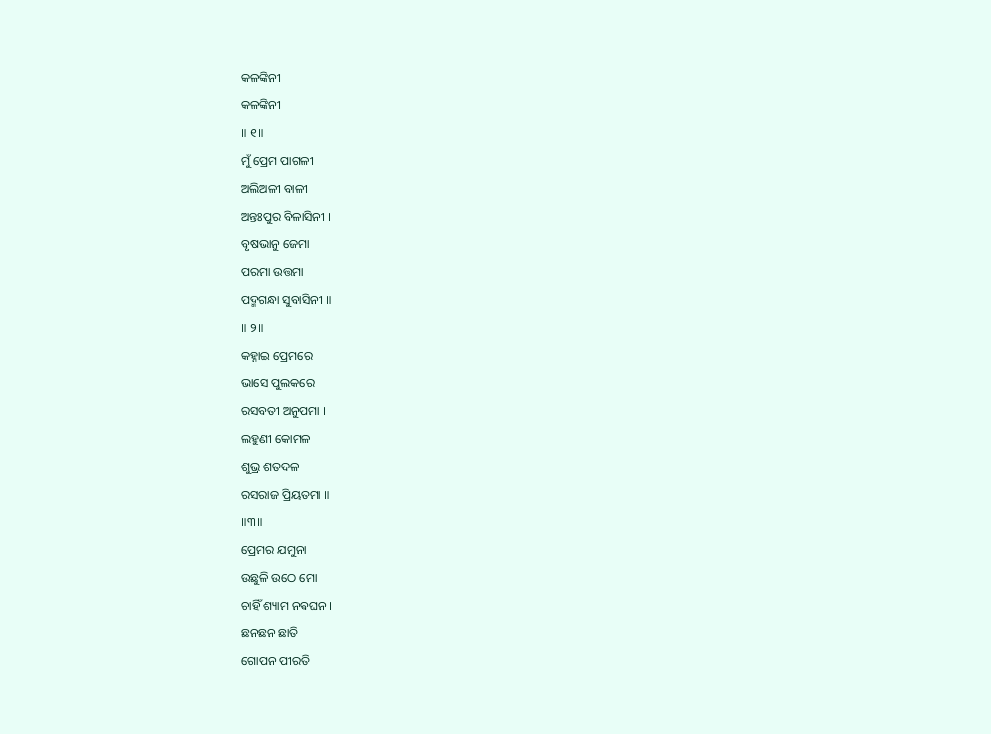କଳଙ୍କିନୀ
କଳଙ୍କିନୀ
॥ ୧॥
ମୁଁ ପ୍ରେମ ପାଗଳୀ
ଅଲିଅଳୀ ବାଳୀ
ଅନ୍ତଃପୁର ବିଳାସିନୀ ।
ବୃଷଭାନୁ ଜେମା
ପରମା ଉତ୍ତମା
ପଦ୍ମଗନ୍ଧା ସୁବାସିନୀ ॥
॥ ୨॥
କହ୍ନାଇ ପ୍ରେମରେ
ଭାସେ ପୁଲକରେ
ରସବତୀ ଅନୁପମା ।
ଲହୁଣୀ କୋମଳ
ଶୁଭ୍ର ଶତଦଳ
ରସରାଜ ପ୍ରିୟତମା ॥
॥୩॥
ପ୍ରେମର ଯମୁନା
ଉଛୁଳି ଉଠେ ମୋ
ଚାହିଁ ଶ୍ୟାମ ନଵଘନ ।
ଛନଛନ ଛାତି
ଗୋପନ ପୀରତି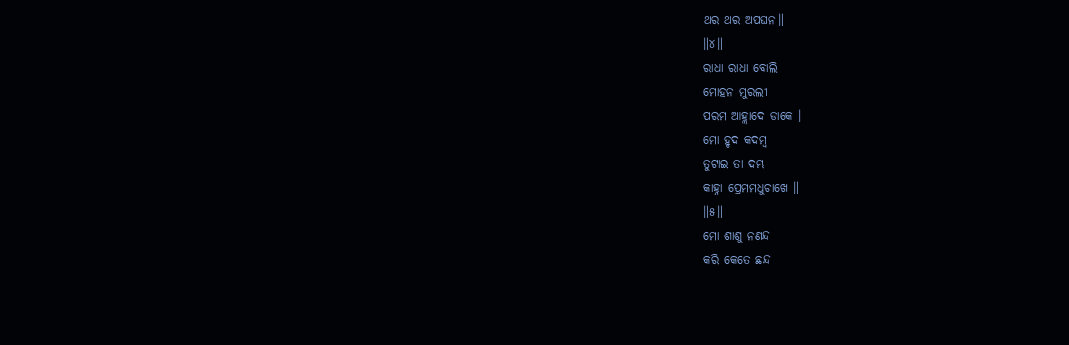ଥର ଥର ଅପଘନ॥
॥୪॥
ରାଧା ରାଧା ବୋଲି
ମୋହନ ମୁରଲୀ
ପରମ ଆହ୍ଲାଦେ ଡାକେ ।
ମୋ ହୃଦ କଦମ୍ବ
ତୁଟାଇ ତା ଦମ୍ଭ
କାହ୍ନା ପ୍ରେମମଧୁଚାଖେ ॥
॥୫॥
ମୋ ଶାଶୁ ନଣନ୍ଦ
କରି କେତେ ଛନ୍ଦ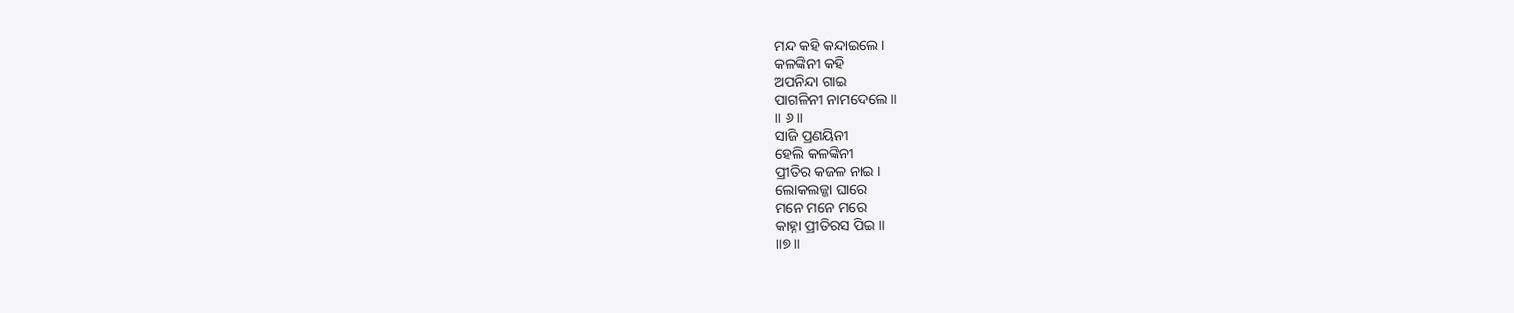ମନ୍ଦ କହି କନ୍ଦାଇଲେ।
କଳଙ୍କିନୀ କହି
ଅପନିନ୍ଦା ଗାଇ
ପାଗଳିନୀ ନାମଦେଲେ ॥
॥ ୬॥
ସାଜି ପ୍ରଣୟିନୀ
ହେଲି କଳଙ୍କିନୀ
ପ୍ରୀତିର କଜଳ ନାଇ ।
ଲୋକଲଜ୍ଜା ଘାରେ
ମନେ ମନେ ମରେ
କାହ୍ନା ପ୍ରୀତିରସ ପିଇ ॥
॥୭॥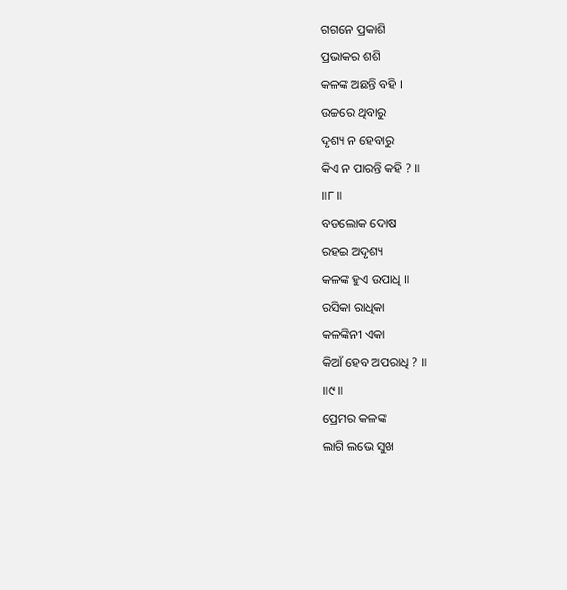ଗଗନେ ପ୍ରକାଶି
ପ୍ରଭାକର ଶଶି
କଳଙ୍କ ଅଛନ୍ତି ବହି ।
ଉଚ୍ଚରେ ଥିବାରୁ
ଦୃଶ୍ୟ ନ ହେବାରୁ
କିଏ ନ ପାରନ୍ତି କହି ? ॥
॥୮॥
ବଡଲୋକ ଦୋଷ
ରହଇ ଅଦୃଶ୍ୟ
କଳଙ୍କ ହୁଏ ଉପାଧି ॥
ରସିକା ରାଧିକା
କଳଙ୍କିନୀ ଏକା
କିଆଁ ହେବ ଅପରାଧି ? ॥
॥୯॥
ପ୍ରେମର କଳଙ୍କ
ଲାଗି ଲଭେ ସୁଖ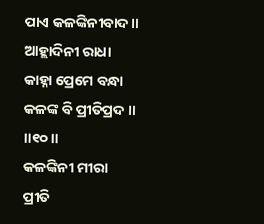ପାଏ କଳଙ୍କିନୀବାଦ ॥
ଆହ୍ଲାଦିନୀ ରାଧା
କାହ୍ନା ପ୍ରେମେ ବନ୍ଧା
କଳଙ୍କ ବି ପ୍ରୀତିପ୍ରଦ ॥
॥୧୦॥
କଳଙ୍କିନୀ ମୀରା
ପ୍ରୀତି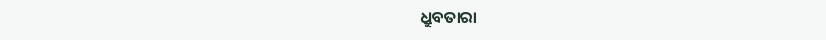ଧ୍ରୁବତାରା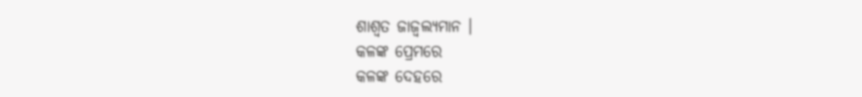ଶାଶ୍ବତ ଜାଜ୍ୱଲ୍ୟମାନ ।
କଳଙ୍କ ପ୍ରେମରେ
କଳଙ୍କ ଦେହରେ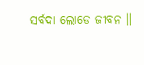ସର୍ବଦା ଲୋଡେ ଜୀବନ ॥